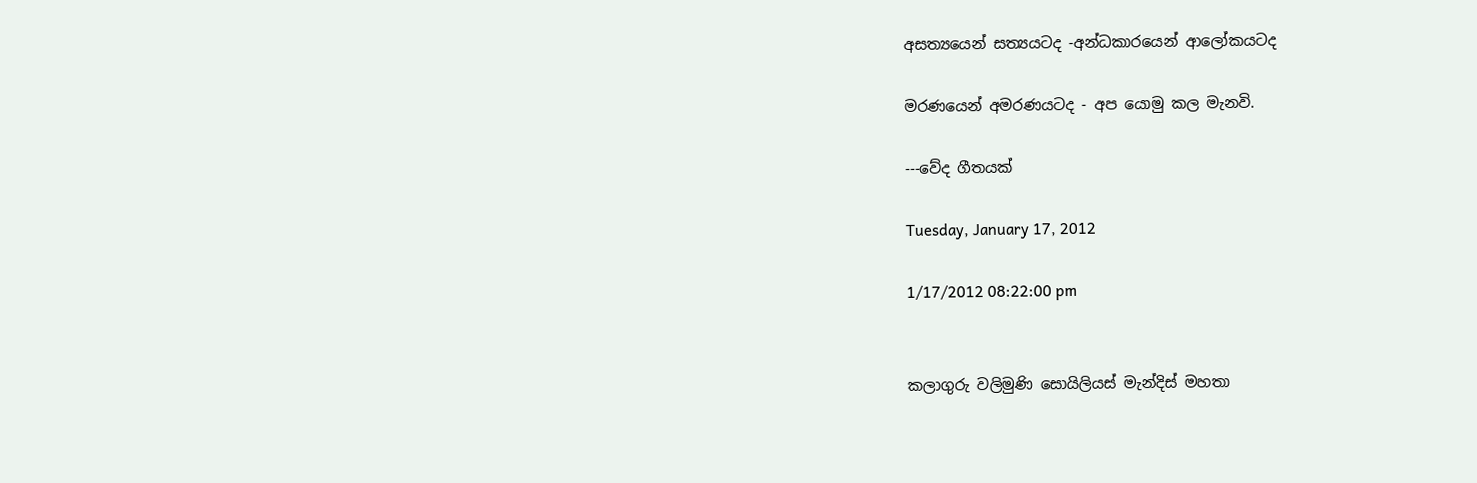අසත්‍යයෙන් සත්‍යයටද -අන්ධකාරයෙන් ආලෝකයටද

මරණයෙන් අමරණයටද - අප යොමු කල මැනවි.

---වේද ගීතයක්

Tuesday, January 17, 2012

1/17/2012 08:22:00 pm


කලාගුරු වලිමුණි සොයිලියස් මැන්දිස් මහතා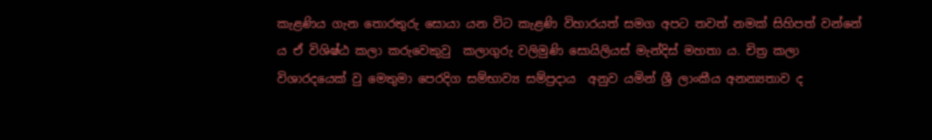කැළණිය ගැන තොරතුරු සොයා යන විට කැළණි විහාරයත් සමග අපට තවත් නමක් සිහිපත් වන්නේ ය ඒ විශිෂ්ඨ කලා කරුවෙකුවු  කලාගුරු වලිමුණි සොයිලියස් මැන්දිස් මහතා ය. චිත්‍ර කලා විශාරදයෙක් වු මෙතුමා පෙරදිග සම්භාව්‍ය සම්ප්‍රදාය  අනුව යමින් ශ්‍රී ලාංකීය අනන්‍යතාව ද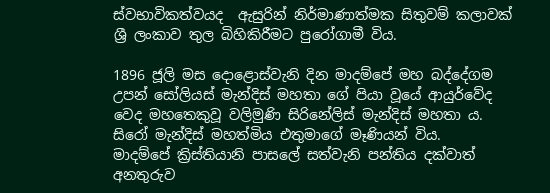ස්වභාවිකත්වයද  ඇසුරින් නිර්මාණාත්මක සිතුවම් කලාවක් ශ්‍රී ලංකාව තුල බිහිකිරීමට පුරෝගාමී විය.

1896 ජූලි මස දොළොස්වැනි දින මාදම්පේ මහ බද්දේගම උපන් සෝලියස් මැන්දිස් මහතා ගේ පියා වූයේ ආයුර්වේද වෙද මහතෙකුවූ වලිමුණි සිරිනේලිස් මැන්දිස් මහතා ය. සිරෝ මැන්දිස් මහත්මිය එතුමාගේ මෑණියන් විය.
මාදම්පේ ක්‍රිස්තියානි පාසලේ සත්වැනි පන්තිය දක්වාත්  අනතුරුව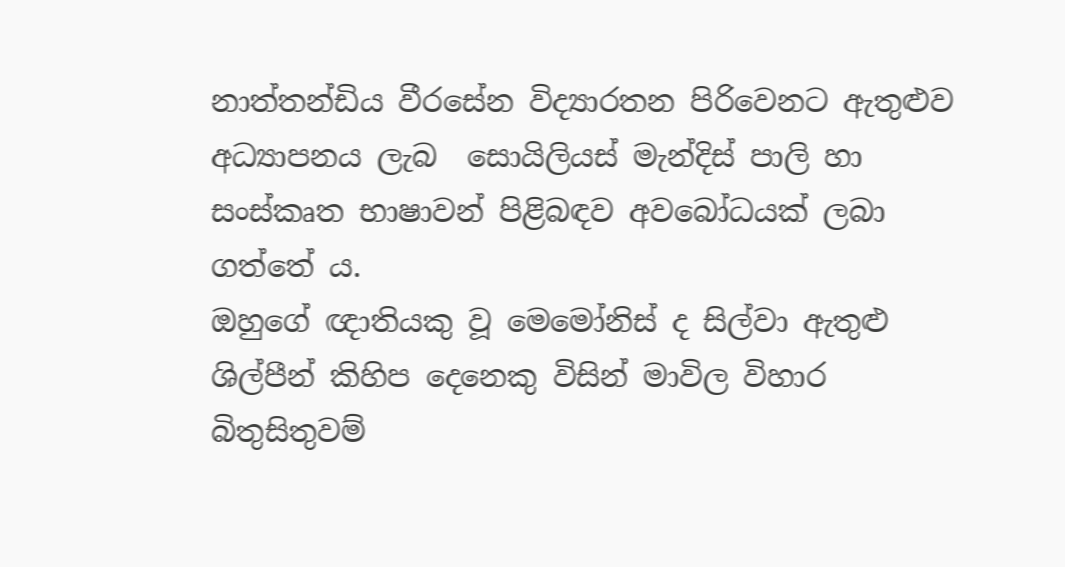නාත්තන්ඩිය වීරසේන විද්‍යාරතන පිරිවෙනට ඇතුළුව අධ්‍යාපනය ලැබ  සොයිලියස් මැන්දිස් පාලි හා සංස්කෘත භාෂාවන් පිළිබඳව අවබෝධයක් ලබා ගත්තේ ය.
ඔහුගේ ඥාතියකු වූ මෙමෝනිස් ද සිල්වා ඇතුළු ශිල්පීන් කිහිප දෙනෙකු විසින් මාවිල විහාර බිතුසිතුවම්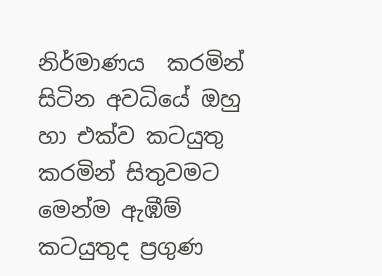නිර්මාණය  කරමින් සිටින අවධියේ ඔහු හා එක්ව කටයුතු කරමින් සිතුවමට මෙන්ම ඇඹීම් කටයුතුද ප්‍රගුණ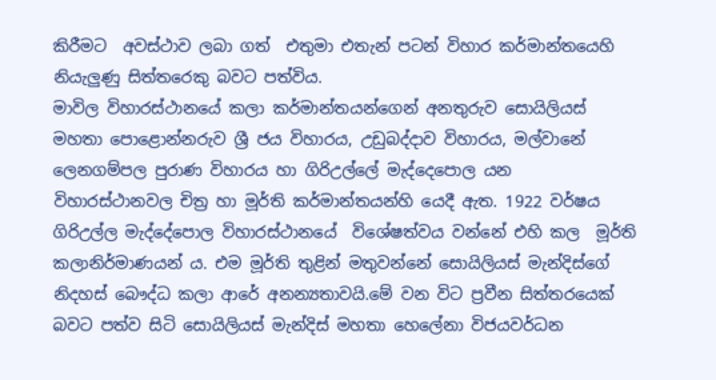කිරීමට  අවස්ථාව ලබා ගත්  එතුමා එතැන් පටන් විහාර කර්මාන්තයෙහි නියැලුණු සිත්තරෙකු බවට පත්විය.
මාවිල විහාරස්ථානයේ කලා කර්මාන්තයන්ගෙන් අනතුරුව සොයිලියස්  මහතා පොළොන්නරුව ශ්‍රී ජය විහාරය, උඩුබද්දාව විහාරය, මල්වානේ ලෙනගම්පල පුරාණ විහාරය හා ගිරිඋල්ලේ මැද්දෙපොල යන විහාරස්ථානවල චිත්‍ර හා මූර්ති කර්මාන්තයන්හි යෙදී ඇත. 1922 වර්ෂය ගිරිඋල්ල මැද්දේපොල විහාරස්ථානයේ  විශේෂත්වය වන්නේ එහි කල  මූර්ති කලානිර්මාණයන් ය. එම මූර්ති තුළින් මතුවන්නේ සොයිලියස් මැන්දිස්ගේ නිදහස් බෞද්ධ කලා ආරේ අනන්‍යතාවයි.මේ වන විට ප්‍රවීන සිත්තරයෙක් බවට පත්ව සිටි සොයිලියස් මැන්දිස් මහතා හෙලේනා විජයවර්ධන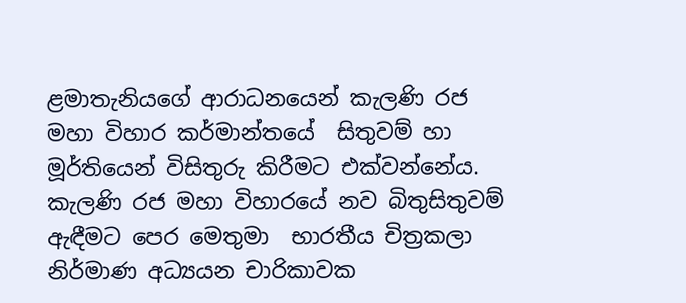ළමාතැනියගේ ආරාධනයෙන් කැලණි රජ මහා විහාර කර්මාන්තයේ  සිතුවම් හා මූර්තියෙන් විසිතුරු කිරීමට එක්වන්නේය.
කැලණි රජ මහා විහාරයේ නව බිතුසිතුවම් ඇඳීමට පෙර මෙතුමා  භාරතීය චිත්‍රකලා නිර්මාණ අධ්‍යයන චාරිකාවක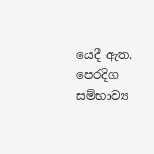යෙදී ඇත. පෙරදිග සම්භාව්‍ය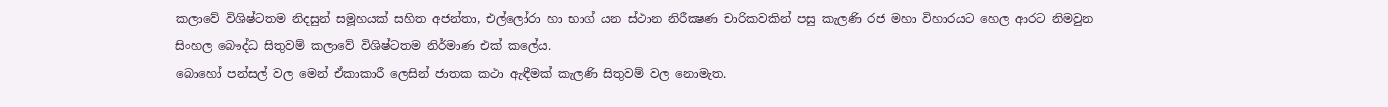කලාවේ විශිෂ්ටතම නිදසුන් සමූහයක් සහිත අජන්තා, එල්ලෝරා හා භාග් යන ස්ථාන නිරීක්‍ෂණ චාරිකවකින් පසු කැලණි රජ මහා විහාරයට හෙල ආරට නිමවුන සිංහල බෞද්ධ සිතුවම් කලාවේ විශිෂ්ටතම නිර්මාණ එක් කලේය.
බොහෝ පන්සල් වල මෙන් ඒකාකාරී ලෙසින් ජාතක කථා ඇඳීමක් කැලණි සිතුවම් වල නොමැත.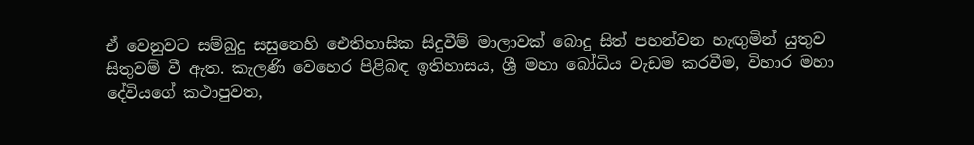ඒ වෙනුවට සම්බුදු සසුනෙහි ඓතිහාසික සිදුවීම් මාලාවක් බොදු සිත් පහන්වන හැඟුමින් යුතුව සිතුවම් වී ඇත. කැලණි වෙහෙර පිළිබඳ ඉතිහාසය, ශ්‍රී මහා බෝධිය වැඩම කරවීම, විහාර මහා දේවියගේ කථාපුවත,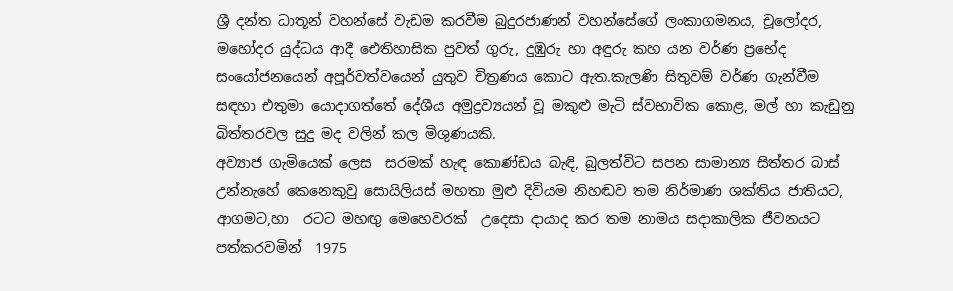ශ්‍රී දන්ත ධාතූන් වහන්සේ වැඩම කරවීම බුදුරජාණන් වහන්සේගේ ලංකාගමනය, චූලෝදර, මහෝදර යුද්ධය ආදී ඓතිහාසික පුවත් ගුරු, දුඹුරු හා අඳුරු කහ යන වර්ණ ප්‍රභේද සංයෝජනයෙන් අපූර්වත්වයෙන් යුතුව චිත්‍රණය කොට ඇත.කැලණි සිතුවම් වර්ණ ගැන්වීම සඳහා එතුමා යොදාගත්තේ දේශීය අමුද්‍රව්‍යයන් වූ මකුළු මැටි ස්වභාවික කොළ, මල් හා කැඩුනු බිත්තරවල සුදු මද වලින් කල මිශුණයකි.
අව්‍යාජ ගැමියෙක් ලෙස  සරමක් හැඳ කොණ්ඩය බැඳි, බුලත්විට සපන සාමාන්‍ය සිත්තර බාස් උන්නැහේ කෙනෙකුවු සොයිලියස් මහතා මුළු දිවියම නිහඬව තම නිර්මාණ ශක්තිය ජාතියට, ආගමට,හා  රටට මහඟු මෙහෙවරක්  උදෙසා දායාද කර තම නාමය සදාකාලික ජීවනයට පත්කරවමින්  1975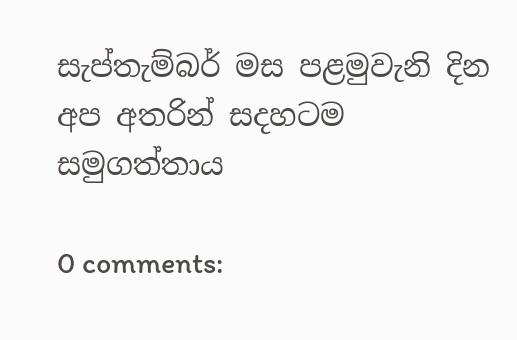සැප්තැම්බර් මස පළමුවැනි දින  අප අතරින් සදහටම සමුගත්තාය

0 comments: